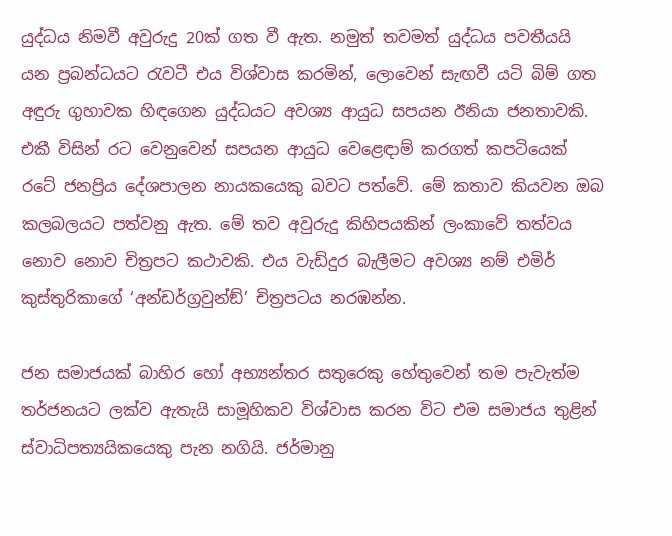යුද්ධය නිමවී අවුරුදු 20ක් ගත වී ඇත. නමුත් තවමත් යුද්ධය පවතීයයි යන ප්‍රබන්ධයට රැවටී එය විශ්වාස කරමින්, ලොවෙන් සැඟවී යටි බිම් ගත අඳුරු ගුහාවක හිඳගෙන යුද්ධයට අවශ්‍ය ආයුධ සපයන ඊනියා ජනතාවකි. එකී විසින් රට වෙනුවෙන් සපයන ආයුධ වෙළෙඳාම් කරගත් කපටියෙක් රටේ ජනප්‍රිය දේශපාලන නායකයෙකු බවට පත්වේ. මේ කතාව කියවන ඔබ කලබලයට පත්වනු ඇත. මේ තව අවුරුදු කිහිපයකින් ලංකාවේ තත්වය නොව නොව චිත්‍රපට කථාවකි. එය වැඩිදුර බැලීමට අවශ්‍ය නම් එමිර් කුස්තුරිකාගේ ‘අන්ඩර්ග්‍රවුන්ඞ්’ චිත්‍රපටය නරඹන්න.

ජන සමාජයක් බාහිර හෝ අභ්‍යන්තර සතුරෙකු හේතුවෙන් තම පැවැත්ම තර්ජනයට ලක්ව ඇතැයි සාමූහිකව විශ්වාස කරන විට එම සමාජය තුළින් ස්වාධිපත්‍යයිකයෙකු පැන නගියි. ජර්මානු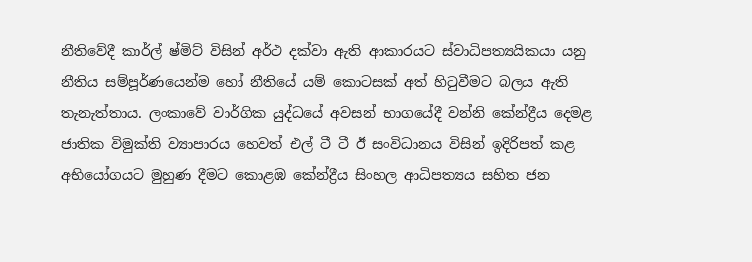නීතිවේදී කාර්ල් ෂ්මිට් විසින් අර්ථ දක්වා ඇති ආකාරයට ස්වාධිපත්‍යයිකයා යනු නීතිය සම්පූර්ණයෙන්ම හෝ නීතියේ යම් කොටසක් අත් හිටුවීමට බලය ඇති තැනැත්තාය. ලංකාවේ වාර්ගික යුද්ධයේ අවසන් භාගයේදී වන්නි කේන්ද්‍රීය දෙමළ ජාතික විමුක්ති ව්‍යාපාරය හෙවත් එල් ටී ටී ඊ සංවිධානය විසින් ඉදිරිපත් කළ අභියෝගයට මුහුණ දීමට කොළඹ කේන්ද්‍රීය සිංහල ආධිපත්‍යය සහිත ජන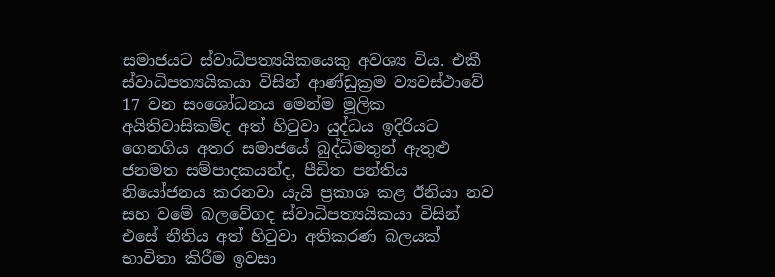සමාජයට ස්වාධිපත්‍යයිකයෙකු අවශ්‍ය විය. එකී ස්වාධිපත්‍යයිකයා විසින් ආණ්ඩුක්‍රම ව්‍යවස්ථාවේ 17 වන සංශෝධනය මෙන්ම මූලික අයිතිවාසිකම්ද අත් හිටුවා යුද්ධය ඉදිරියට ගෙනගිය අතර සමාජයේ බුද්ධිමතුන් ඇතුළු ජනමත සම්පාදකයන්ද, පීඩිත පන්තිය නියෝජනය කරනවා යැයි ප්‍රකාශ කළ ඊනියා නව සහ වමේ බලවේගද ස්වාධිපත්‍යයිකයා විසින් එසේ නීතිය අත් හිටුවා අතිකරණ බලයක් භාවිතා කිරීම ඉවසා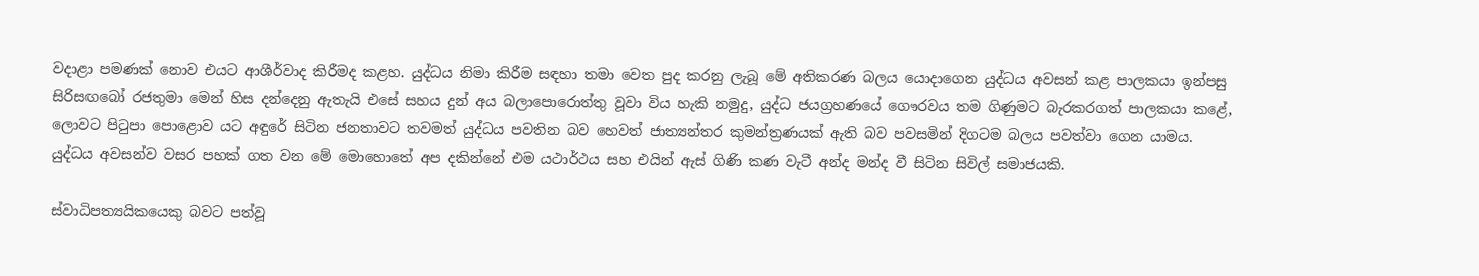වදාළා පමණක් නොව එයට ආශීර්වාද කිරීමද කළහ. යුද්ධය නිමා කිරීම සඳහා තමා වෙත පුද කරනු ලැබූ මේ අතිකරණ බලය යොදාගෙන යුද්ධය අවසන් කළ පාලකයා ඉන්පසු සිරිසඟබෝ රජතුමා මෙන් හිස දන්දෙනු ඇතැයි එසේ සහය දුන් අය බලාපොරොත්තු වූවා විය හැකි නමුදු, යුද්ධ ජයග්‍රහණයේ ගෞරවය තම ගිණුමට බැරකරගත් පාලකයා කළේ, ලොවට පිටුපා පොළොව යට අඳුරේ සිටින ජනතාවට තවමත් යුද්ධය පවතින බව හෙවත් ජාත්‍යන්තර කුමන්ත්‍රණයක් ඇති බව පවසමින් දිගටම බලය පවත්වා ගෙන යාමය. යුද්ධය අවසන්ව වසර පහක් ගත වන මේ මොහොතේ අප දකින්නේ එම යථාර්ථය සහ එයින් ඇස් ගිණි කණ වැටී අන්ද මන්ද වී සිටින සිවිල් සමාජයකි.

ස්වාධිපත්‍යයිකයෙකු බවට පත්වූ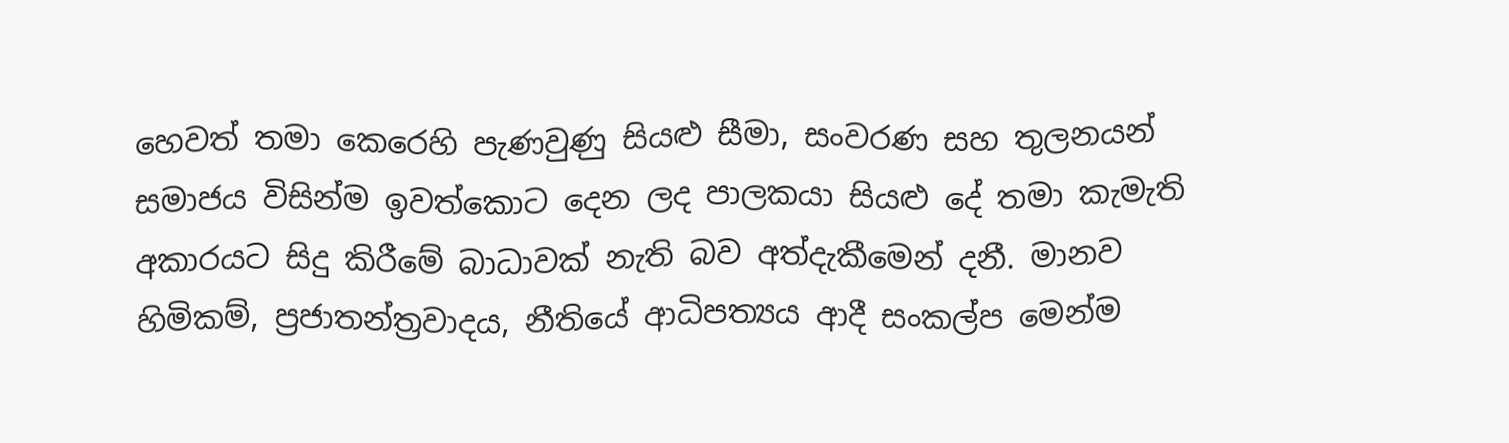හෙවත් තමා කෙරෙහි පැණවුණු සියළු සීමා, සංවරණ සහ තුලනයන් සමාජය විසින්ම ඉවත්කොට දෙන ලද පාලකයා සියළු දේ තමා කැමැති අකාරයට සිදු කිරීමේ බාධාවක් නැති බව අත්දැකීමෙන් දනී. මානව හිමිකම්, ප්‍රජාතන්ත්‍රවාදය, නීතියේ ආධිපත්‍යය ආදී සංකල්ප මෙන්ම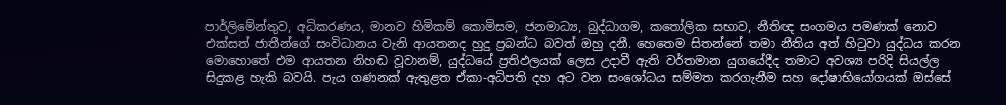පාර්ලිමේන්තුව, අධිකරණය, මානව හිමිකම් කොමිසම, ජනමාධ්‍ය, බුද්ධාගම, කතෝලික සභාව, නීතිඥ සංගමය පමණක් නොව එක්සත් ජාතීන්ගේ සංවිධානය වැනි ආයතනද හුදු ප්‍රබන්ධ බවත් ඔහු දනී. හෙතෙම සිතන්නේ තමා නීතිය අත් හිටුවා යුද්ධය කරන මොහොතේ එම ආයතන නිහඬ වූවානම්, යුද්ධයේ ප්‍රතිඵලයක් ලෙස උදාවී ඇති වර්තමාන යුගයේදීද තමාට අවශ්‍ය පරිදි සියල්ල සිදුකළ හැකි බවයි. පැය ගණනක් ඇතුළත ඒකා-අධිපති දහ අට වන සංශෝධය සම්මත කරගැනීම සහ දෝෂාභියෝගයක් ඔස්සේ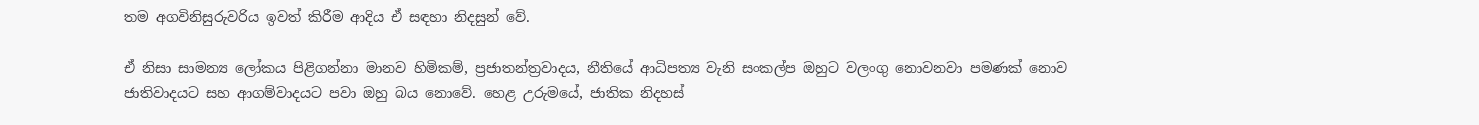තම අගවිනිසුරුවරිය ඉවත් කිරීම ආදිය ඒ සඳහා නිදසුන් වේ.

ඒ නිසා සාමන්‍ය ලෝකය පිළිගන්නා මානව හිමිකම්, ප්‍රජාතන්ත්‍රවාදය, නීතියේ ආධිපත්‍ය වැනි සංකල්ප ඔහුට වලංගු නොවනවා පමණක් නොව ජාතිවාදයට සහ ආගම්වාදයට පවා ඔහු බය නොවේ. හෙළ උරුමයේ, ජාතික නිදහස්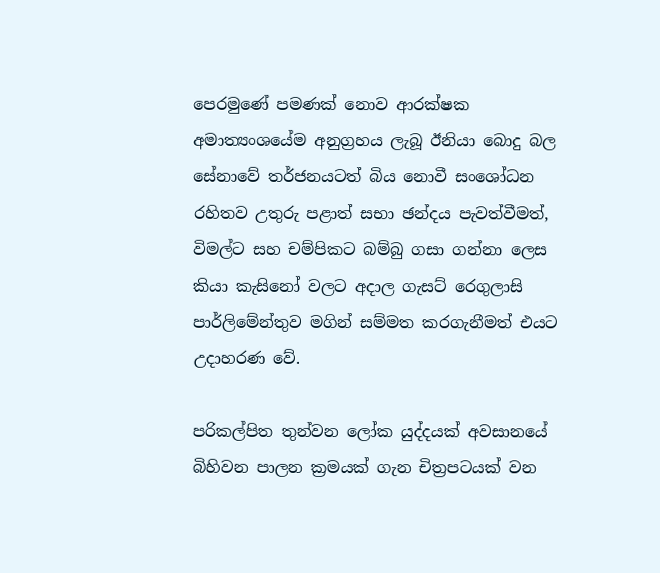පෙරමුණේ පමණක් නොව ආරක්ෂක අමාත්‍යංශයේම අනුග්‍රහය ලැබූ ඊනියා බොදු බල සේනාවේ තර්ජනයටත් බිය නොවී සංශෝධන රහිතව උතුරු පළාත් සභා ඡන්දය පැවත්වීමත්, විමල්ට සහ චම්පිකට බම්බු ගසා ගන්නා ලෙස කියා කැසිනෝ වලට අදාල ගැසට් රෙගුලාසි පාර්ලිමේන්තුව මගින් සම්මත කරගැනීමත් එයට උදාහරණ වේ.

පරිකල්පිත තුන්වන ලෝක යුද්දයක් අවසානයේ බිහිවන පාලන ක්‍රමයක් ගැන චිත්‍රපටයක් වන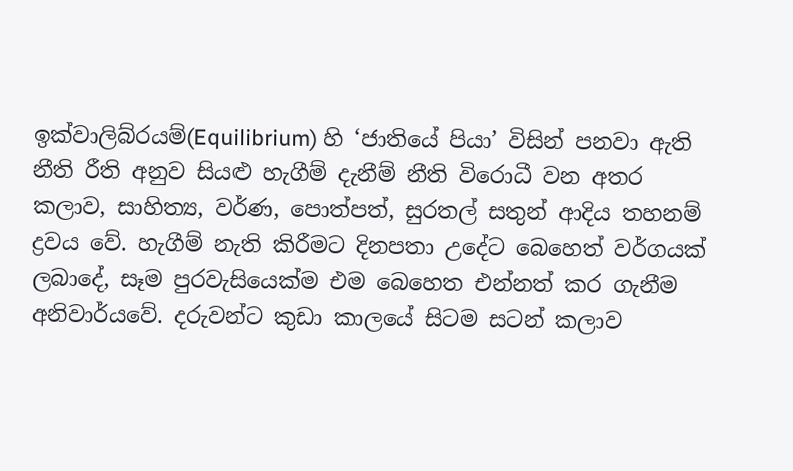ඉක්වාලිබ්රයම්(Equilibrium) හි ‘ජාතියේ පියා’ විසින් පනවා ඇති නීති රීති අනුව සියළු හැගීම් දැනීම් නීති විරොධී වන අතර කලාව, සාහිත්‍ය, වර්ණ, පොත්පත්, සුරතල් සතුන් ආදිය තහනම් ද්‍රවය වේ. හැගීම් නැති කිරීමට දිනපතා උදේට බෙහෙත් වර්ගයක් ලබාදේ, සෑම පුරවැසියෙක්ම එම බෙහෙත එන්නත් කර ගැනීම අනිවාර්යවේ. දරුවන්ට කුඩා කාලයේ සිටම සටන් කලාව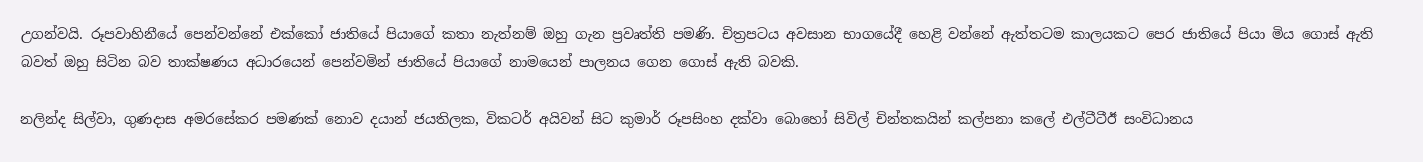උගන්වයි. රූපවාහිනීයේ පෙන්වන්නේ එක්කෝ ජාතියේ පියාගේ කතා නැත්නම් ඔහු ගැන ප්‍රවෘත්ති පමණි. චිත්‍රපටය අවසාන භාගයේදී හෙළි වන්නේ ඇත්තටම කාලයකට පෙර ජාතියේ පියා මිය ගොස් ඇති බවත් ඔහු සිටින බව තාක්ෂණය අධාරයෙන් පෙන්වමින් ජාතියේ පියාගේ නාමයෙන් පාලනය ගෙන ගොස් ඇති බවකි.

නලින්ද සිල්වා, ගුණදාස අමරසේකර පමණක් නොව දයාන් ජයතිලක, විකටර් අයිවන් සිට කුමාර් රූපසිංහ දක්වා බොහෝ සිවිල් චින්තකයින් කල්පනා කලේ එල්ටීටීඊ සංවිධානය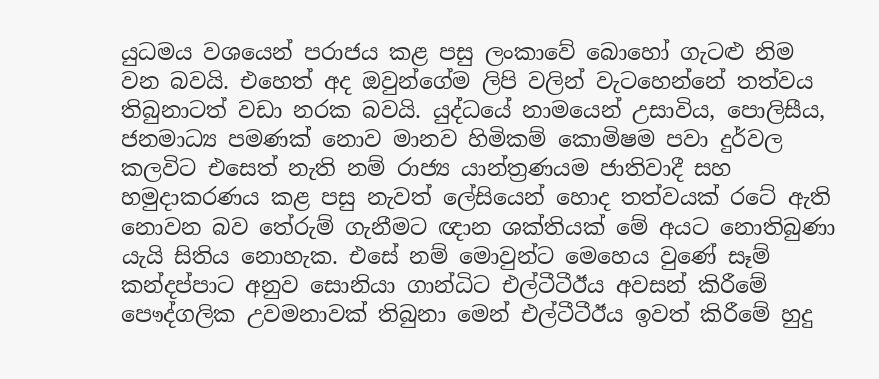යුධමය වශයෙන් පරාජය කළ පසු ලංකාවේ බොහෝ ගැටළු නිම වන බවයි. එහෙත් අද ඔවුන්ගේම ලිපි වලින් වැටහෙන්නේ තත්වය තිබුනාටත් වඩා නරක බවයි. යුද්ධයේ නාමයෙන් උසාවිය, පොලිසීය, ජනමාධ්‍ය පමණක් නොව මානව හිමිකම් කොමිෂම පවා දුර්වල කලවිට එසෙත් නැති නම් රාජ්‍ය යාන්ත්‍රණයම ජාතිවාදී සහ හමුදාකරණය කළ පසු නැවත් ලේසියෙන් හොද තත්වයක් රටේ ඇති නොවන බව තේරුම් ගැනීමට ඥාන ශක්තියක් මේ අයට නොතිබුණා යැයි සිතිය නොහැක. එසේ නම් මොවුන්ට මෙහෙය වුණේ සෑම් කන්දප්පාට අනුව සොනියා ගාන්ධිට එල්ටීටීඊය අවසන් කිරීමේ පෞද්ගලික උවමනාවක් තිබුනා මෙන් එල්ටීටීඊය ඉවත් කිරීමේ හුදු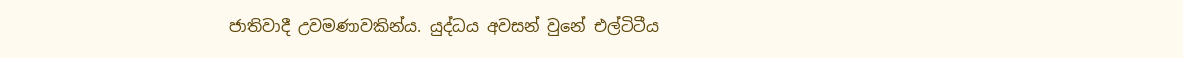ජාතිවාදී උවමණාවකින්ය. යුද්ධය අවසන් වුනේ එල්ටිටීය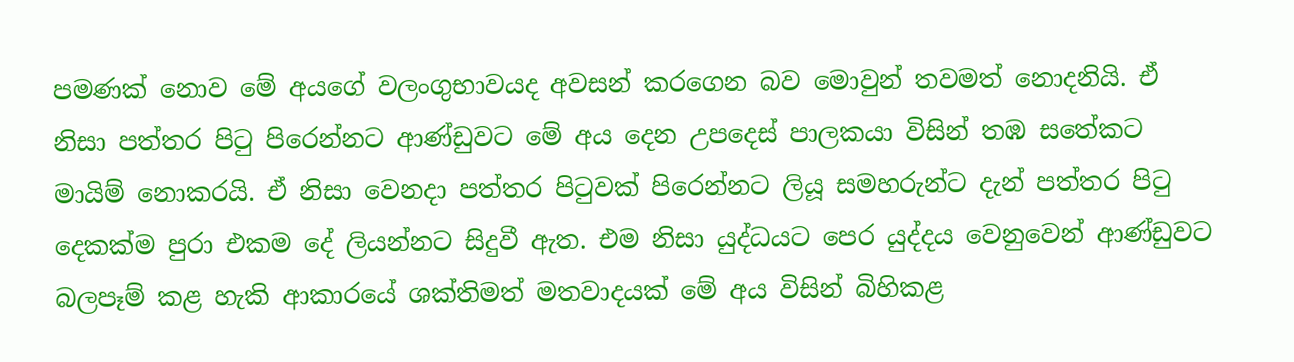පමණක් නොව මේ අයගේ වලංගුභාවයද අවසන් කරගෙන බව මොවුන් තවමත් නොදනියි. ඒ නිසා පත්තර පිටු පිරෙන්නට ආණ්ඩුවට මේ අය දෙන උපදෙස් පාලකයා විසින් තඹ සතේකට මායිම් නොකරයි. ඒ නිසා වෙනදා පත්තර පිටුවක් පිරෙන්නට ලියූ සමහරුන්ට දැන් පත්තර පිටු දෙකක්ම පුරා එකම දේ ලියන්නට සිදුවී ඇත. එම නිසා යුද්ධයට පෙර යුද්දය වෙනුවෙන් ආණ්ඩුවට බලපෑම් කළ හැකි ආකාරයේ ශක්තිමත් මතවාදයක් මේ අය විසින් බිහිකළ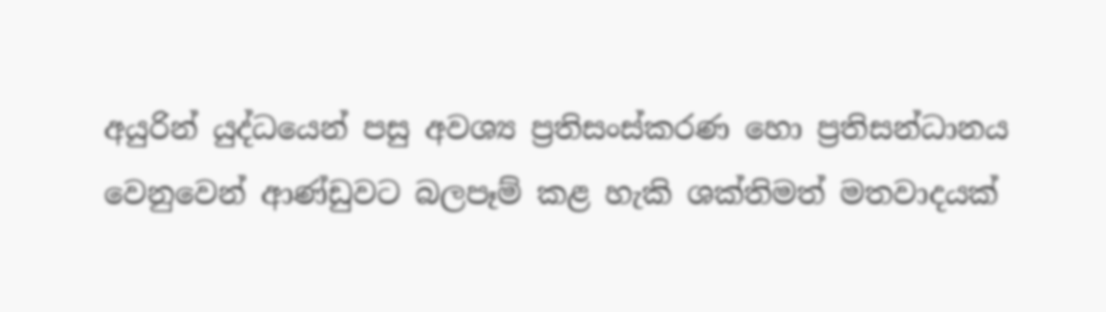අයුරින් යුද්ධයෙන් පසු අවශ්‍ය ප්‍රතිසංස්කරණ හො ප්‍රතිසන්ධානය වෙනුවෙන් ආණ්ඩුවට බලපෑම් කළ හැකි ශක්තිමත් මතවාදයක්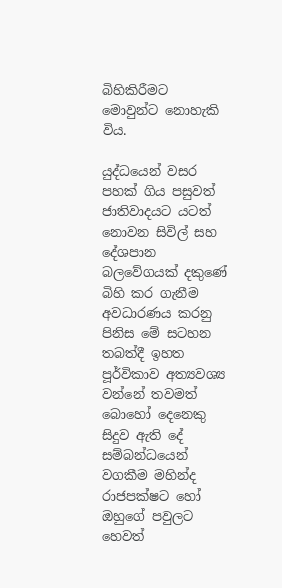බිහිකිරීමට මොවුන්ට නොහැකි විය.

යුද්ධයෙන් වසර පහක් ගිය පසුවත් ජාතිවාදයට යටත් නොවන සිවිල් සහ දේශපාන බලවේගයක් දකුණේ බිහි කර ගැනීම අවධාරණය කරනු පිනිස මේ සටහන තබත්දී ඉහත පූර්විකාව අත්‍යවශ්‍ය වන්නේ තවමත් බොහෝ දෙනෙකු සිදුව ඇති දේ සම්බන්ධයෙන් වගකීම මහින්ද රාජපක්ෂට හෝ ඔහුගේ පවුලට හෙවත්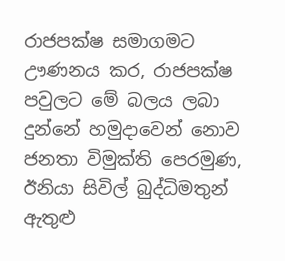රාජපක්ෂ සමාගමට ඌණනය කර, රාජපක්ෂ පවුලට මේ බලය ලබා දුන්නේ හමුදාවෙන් නොව ජනතා විමුක්ති පෙරමුණ, ඊනියා සිවිල් බුද්ධිමතුන් ඇතුළු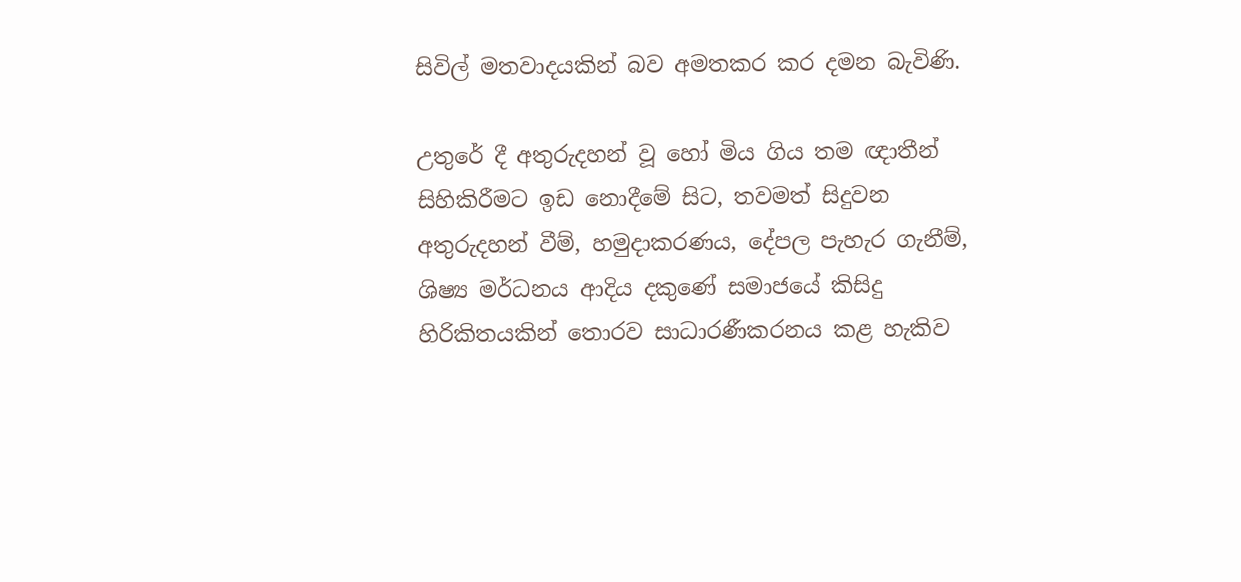සිවිල් මතවාදයකින් බව අමතකර කර දමන බැවිණි.

උතුරේ දී අතුරුදහන් වූ හෝ මිය ගිය තම ඥාතීන් සිහිකිරීමට ඉඩ නොදීමේ සිට, තවමත් සිදුවන අතුරුදහන් වීම්, හමුදාකරණය, දේපල පැහැර ගැනීම්, ශිෂ්‍ය මර්ධනය ආදිය දකුණේ සමාජයේ කිසිදු හිරිකිතයකින් තොරව සාධාරණීකරනය කළ හැකිව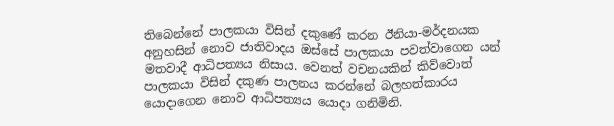තිබෙන්නේ පාලකයා විසින් දකුණේ කරන ඊනියා-මර්දනයක අනුහසින් නොව ජාතිවාදය ඔස්සේ පාලකයා පවත්වාගෙන යන් මතවාදී ආධිපත්‍යය නිසාය. වෙනත් වචනයකින් කිව්වොත් පාලකයා විසින් දකුණ පාලනය කරන්නේ බලහත්කාරය යොදාගෙන නොව ආධිපත්‍යය යොදා ගනිමිනි.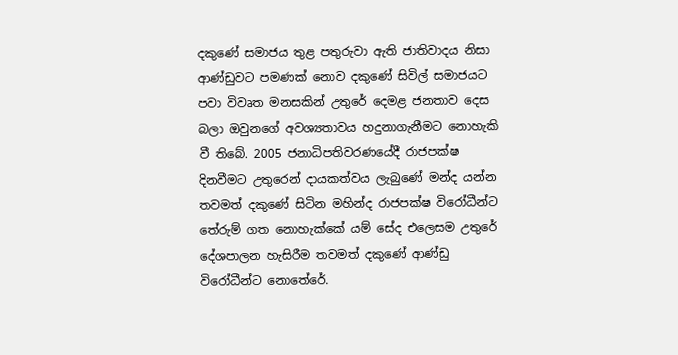දකුණේ සමාජය තුළ පතුරුවා ඇති ජාතිවාදය නිසා ආණ්ඩුවට පමණක් නොව දකුණේ සිවිල් සමාජයට පවා විවෘත මනසකින් උතුරේ දෙමළ ජනතාව දෙස බලා ඔවුනගේ අවශ්‍යතාවය හදුනාගැනීමට නොහැකි වී තිබේ. 2005 ජනාධිපතිවරණයේදී රාජපක්ෂ දිනවීමට උතුරෙන් දායකත්වය ලැබුණේ මන්ද යන්න තවමත් දකුණේ සිටින මහින්ද රාජපක්ෂ විරෝධීන්ට තේරුම් ගත නොහැක්කේ යම් සේද එලෙසම උතුරේ දේශපාලන හැසිරීම තවමත් දකුණේ ආණ්ඩු විරෝධීන්ට නොතේරේ.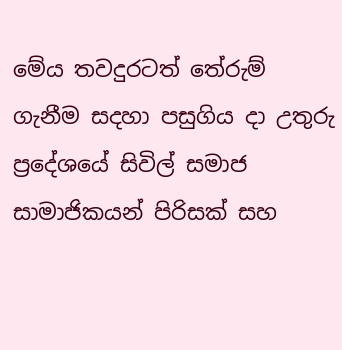මේය තවදුරටත් තේරුම් ගැනීම සදහා පසුගිය දා උතුරු ප්‍රදේශයේ සිවිල් සමාජ සාමාජිකයන් පිරිසක් සහ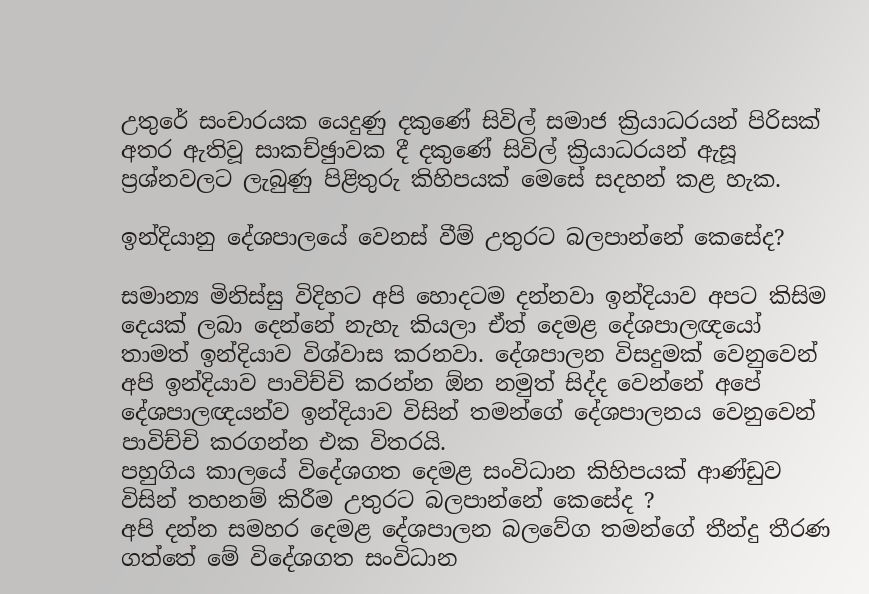උතුරේ සංචාරයක යෙදුණු දකුණේ සිවිල් සමාජ ක්‍රියාධරයන් පිරිසක් අතර ඇතිවූ සාකච්ඡුාවක දී දකුණේ සිවිල් ක්‍රියාධරයන් ඇසූ ප්‍රශ්නවලට ලැබුණු පිළිතුරු කිහිපයක් මෙසේ සදහන් කළ හැක.

ඉන්දියානු දේශපාලයේ වෙනස් වීම් උතුරට බලපාන්නේ කෙසේද?

සමාන්‍ය මිනිස්සු විදිහට අපි හොදටම දන්නවා ඉන්දියාව අපට කිසිම දෙයක් ලබා දෙන්නේ නැහැ කියලා ඒත් දෙමළ දේශපාලඥයෝ තාමත් ඉන්දියාව විශ්වාස කරනවා. දේශපාලන විසදුමක් වෙනුවෙන් අපි ඉන්දියාව පාවිච්චි කරන්න ඕන නමුත් සිද්ද වෙන්නේ අපේ දේශපාලඥයන්ව ඉන්දියාව විසින් තමන්ගේ දේශපාලනය වෙනුවෙන් පාවිච්චි කරගන්න එක විතරයි.
පහුගිය කාලයේ විදේශගත දෙමළ සංවිධාන කිහිපයක් ආණ්ඩුව විසින් තහනම් කිරීම උතුරට බලපාන්නේ කෙසේද ?
අපි දන්න සමහර දෙමළ දේශපාලන බලවේග තමන්ගේ තීන්දු තීරණ ගත්තේ මේ විදේශගත සංවිධාන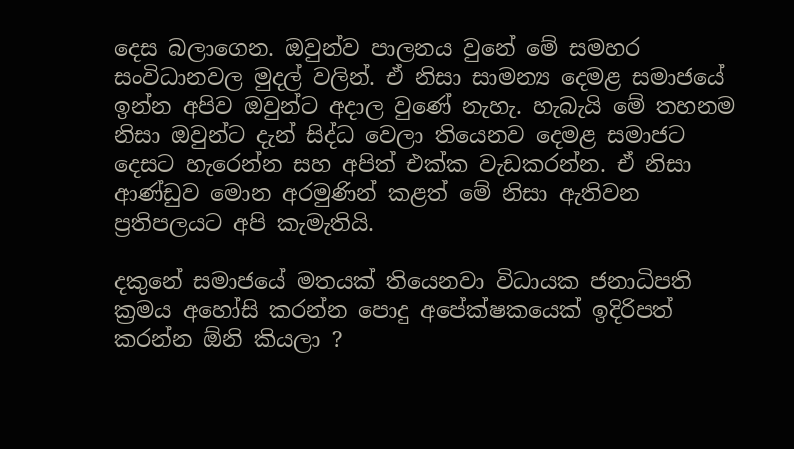දෙස බලාගෙන. ඔවුන්ව පාලනය වුනේ මේ සමහර සංවිධානවල මුදල් වලින්. ඒ නිසා සාමන්‍ය දෙමළ සමාජයේ ඉන්න අපිව ඔවුන්ට අදාල වුණේ නැහැ. හැබැයි මේ තහනම නිසා ඔවුන්ට දැන් සිද්ධ වෙලා තියෙනව දෙමළ සමාජට දෙසට හැරෙන්න සහ අපිත් එක්ක වැඩකරන්න. ඒ නිසා ආණ්ඩුව මොන අරමුණින් කළත් මේ නිසා ඇතිවන ප්‍රතිපලයට අපි කැමැතියි.

දකුනේ සමාජයේ මතයක් තියෙනවා විධායක ජනාධිපති ක්‍රමය අහෝසි කරන්න පොදු අපේක්ෂකයෙක් ඉදිරිපත් කරන්න ඕනි කියලා ?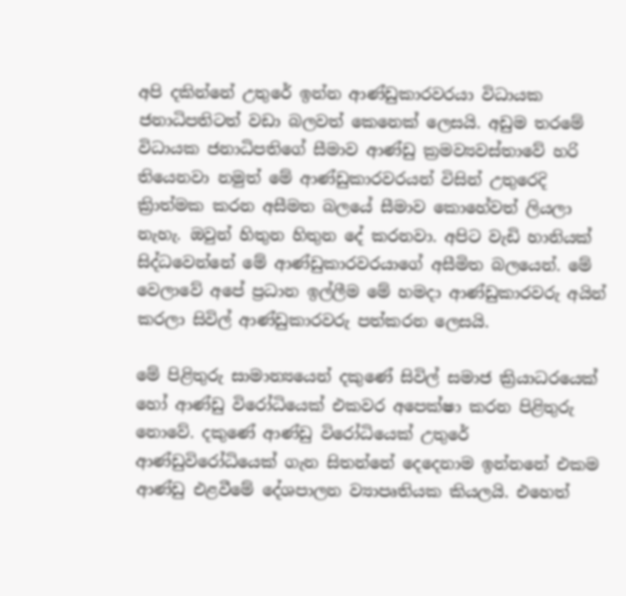අපි දකින්නේ උතුරේ ඉන්න ආණ්ඩුකාරවරයා විධායක ජනාධිපතිටත් වඩා බලවත් කෙනෙක් ලෙසයි. අඩුම තරමේ විධායක ජනාධිපතිගේ සීමාව ආණ්ඩු ක්‍රමව්‍යවස්තාවේ හරි තියෙනවා නමුත් මේ ආණ්ඩුකාරවරයන් විසින් උතුරෙදි ක්‍රිාත්මක කරන අසීමත බලයේ සීමාව කොහේවත් ලියලා නැහැ. ඔවුන් හිතුන හිතුන දේ කරනවා. අපිට වැඩි හානියක් සිද්ධවෙන්නේ මේ ආණ්ඩුකාරවරයාගේ අසීමිත බලයෙන්. මේ වෙලාවේ අපේ ප්‍රධාන ඉල්ලීම මේ හමදා ආණ්ඩුකාරවරු අයින් කරලා සිවිල් ආණ්ඩුකාරවරු පත්කරන ලෙසයි.

මේ පිළිතුරු සාමාන්‍යයෙන් දකුණේ සිවිල් සමාජ ක්‍රියාධරයෙක් හෝ ආණ්ඩු විරෝධියෙක් එකවර අපෙක්ෂා කරන පිළිතුරු නොවේ. දකුණේ ආණ්ඩු විරෝධියෙක් උතුරේ ආණ්ඩුවිරෝධියෙක් ගැන සිතන්නේ දෙදෙනාම ඉන්නනේ එකම ආණ්ඩු එළවීමේ දේශපාලන ව්‍යාපෘතියක කියලයි. එහෙත්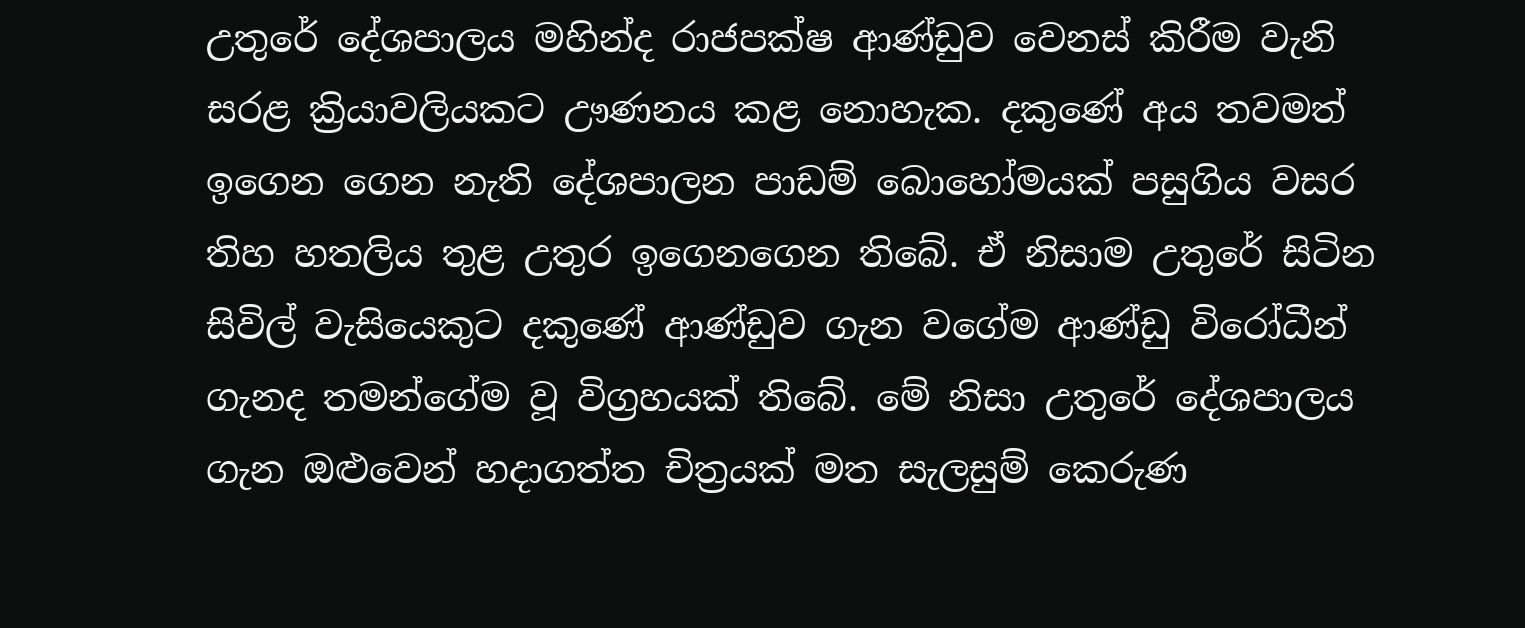උතුරේ දේශපාලය මහින්ද රාජපක්ෂ ආණ්ඩුව වෙනස් කිරීම වැනි සරළ ක්‍රියාවලියකට ඌණනය කළ නොහැක. දකුණේ අය තවමත් ඉගෙන ගෙන නැති දේශපාලන පාඩම් බොහෝමයක් පසුගිය වසර තිහ හතලිය තුළ උතුර ඉගෙනගෙන තිබේ. ඒ නිසාම උතුරේ සිටින සිවිල් වැසියෙකුට දකුණේ ආණ්ඩුව ගැන වගේම ආණ්ඩු විරෝධීන් ගැනද තමන්ගේම වූ විග්‍රහයක් තිබේ. මේ නිසා උතුරේ දේශපාලය ගැන ඔළුවෙන් හදාගත්ත චිත්‍රයක් මත සැලසුම් කෙරුණ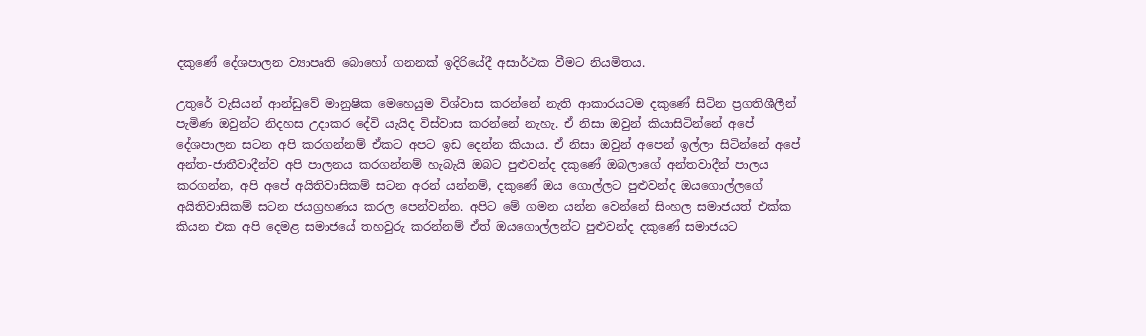දකුණේ දේශපාලන ව්‍යාපෘති බොහෝ ගනනක් ඉදිරියේදී අසාර්ථක වීමට නියමිතය.

උතුරේ වැසියන් ආන්ඩුවේ මානුෂික මෙහෙයුම විශ්වාස කරන්නේ නැති ආකාරයටම දකුණේ සිටින ප්‍රගතිශීලීන් පැමිණ ඔවුන්ට නිදහස උදාකර දේවි යැයිද විස්වාස කරන්නේ නැහැ. ඒ නිසා ඔවුන් කියාසිටින්නේ අපේ දේශපාලන සටන අපි කරගන්නම් ඒකට අපට ඉඩ දෙන්න කියාය. ඒ නිසා ඔවුන් අපෙන් ඉල්ලා සිටින්නේ අපේ අන්ත-ජාතීවාදීන්ව අපි පාලනය කරගන්නම් හැබැයි ඔබට පුළුවන්ද දකුණේ ඔබලාගේ අන්තවාදීන් පාලය කරගන්න, අපි අපේ අයිතිවාසිකම් සටන අරන් යන්නම්, දකුණේ ඔය ගොල්ලට පුළුවන්ද ඔයගොල්ලගේ අයිතිවාසිකම් සටන ජයග්‍රහණය කරල පෙන්වන්න. අපිට මේ ගමන යන්න වෙන්නේ සිංහල සමාජයත් එක්ක කියන එක අපි දෙමළ සමාජයේ තහවුරු කරන්නම් ඒත් ඔයගොල්ලන්ට පුළුවන්ද දකුණේ සමාජයට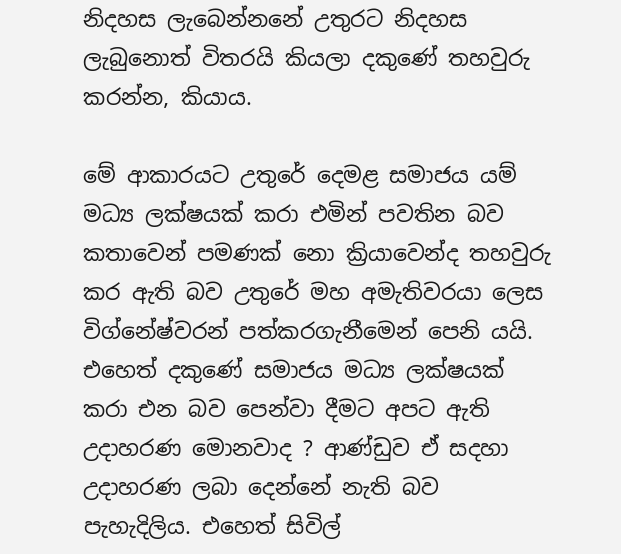නිදහස ලැබෙන්නනේ උතුරට නිදහස ලැබුනොත් විතරයි කියලා දකුණේ තහවුරු කරන්න, කියාය.

මේ ආකාරයට උතුරේ දෙමළ සමාජය යම් මධ්‍ය ලක්ෂයක් කරා එමින් පවතින බව කතාවෙන් පමණක් නො ක්‍රියාවෙන්ද තහවුරු කර ඇති බව උතුරේ මහ අමැතිවරයා ලෙස විග්නේෂ්වරන් පත්කරගැනීමෙන් පෙනි යයි. එහෙත් දකුණේ සමාජය මධ්‍ය ලක්ෂයක් කරා එන බව පෙන්වා දීමට අපට ඇති උදාහරණ මොනවාද ? ආණ්ඩුව ඒ සදහා උදාහරණ ලබා දෙන්නේ නැති බව පැහැදිලිය. එහෙත් සිවිල්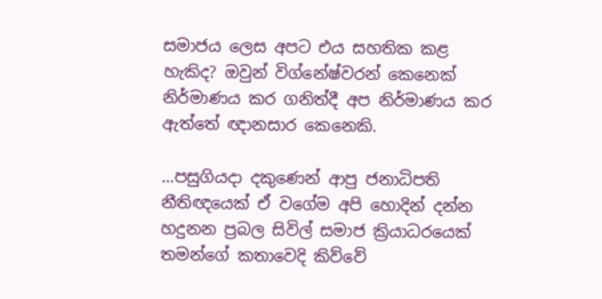සමාජය ලෙස අපට එය සහතික කළ හැකිද? ඔවුන් විග්නේෂ්වරන් කෙනෙක් නිර්මාණය කර ගනිත්දී අප නිර්මාණය කර ඇත්තේ ඥානසාර කෙනෙකි.

…පසුගියදා දකුණෙන් ආපු ජනාධිපති නීතිඥයෙක් ඒ වගේම අපි හොදින් දන්න හදුනන ප්‍රබල සිවිල් සමාජ ක්‍රියාධරයෙක් තමන්ගේ කතාවෙදි කිව්වේ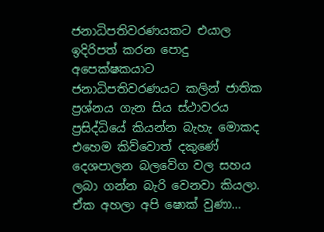ජනාධිපතිවරණයකට එයාල ඉදිරිපත් කරන පොදු අපෙක්ෂකයාට ජනාධිපතිවරණයට කලින් ජාතික ප්‍රශ්නය ගැන සිය ස්ථාවරය ප්‍රසිද්ධියේ කියන්න බැහැ මොකද එහෙම කිව්වොත් දකුණේ දෙශපාලන බලවේග වල සහය ලබා ගන්න බැරි වෙනවා කියලා. ඒක අහලා අපි ෂොක් වුණා…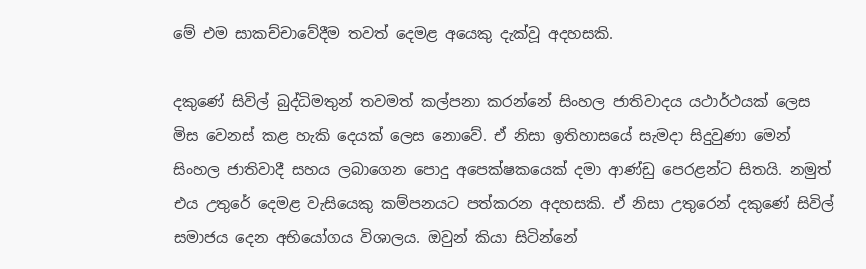මේ එම සාකච්චාවේදීම තවත් දෙමළ අයෙකු දැක්වූ අදහසකි.

දකුණේ සිවිල් බුද්ධිමතුන් තවමත් කල්පනා කරන්නේ සිංහල ජාතිවාදය යථාර්ථයක් ලෙස මිස වෙනස් කළ හැකි දෙයක් ලෙස නොවේ. ඒ නිසා ඉතිහාසයේ සැමදා සිදුවුණා මෙන් සිංහල ජාතිවාදී සහය ලබාගෙන පොදු අපෙක්ෂකයෙක් දමා ආණ්ඩු පෙරළන්ට සිතයි. නමුත් එය උතුරේ දෙමළ වැසියෙකු කම්පනයට පත්කරන අදහසකි. ඒ නිසා උතුරෙන් දකුණේ සිවිල් සමාජය දෙන අභියෝගය විශාලය. ඔවුන් කියා සිටින්නේ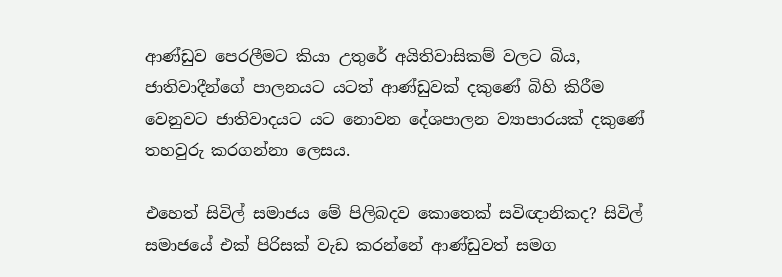ආණ්ඩුව පෙරලීමට කියා උතුරේ අයිතිවාසිකම් වලට බිය, ජාතිවාදීන්ගේ පාලනයට යටත් ආණ්ඩුවක් දකුණේ බිහි කිරීම වෙනුවට ජාතිවාදයට යට නොවන දේශපාලන ව්‍යාපාරයක් දකුණේ තහවුරු කරගන්නා ලෙසය.

එහෙත් සිවිල් සමාජය මේ පිලිබදව කොතෙක් සවිඥානිකද? සිවිල් සමාජයේ එක් පිරිසක් වැඩ කරන්නේ ආණ්ඩුවත් සමග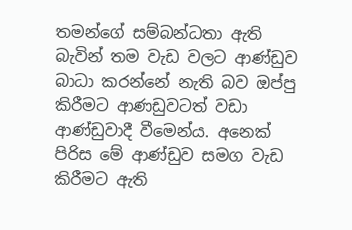තමන්ගේ සම්බන්ධතා ඇති බැවින් තම වැඩ වලට ආණ්ඩුව බාධා කරන්නේ නැති බව ඔප්පු කිරීමට ආණඩුවටත් වඩා ආණ්ඩුවාදී වීමෙන්ය. අනෙක් පිරිස මේ ආණ්ඩුව සමග වැඩ කිරීමට ඇති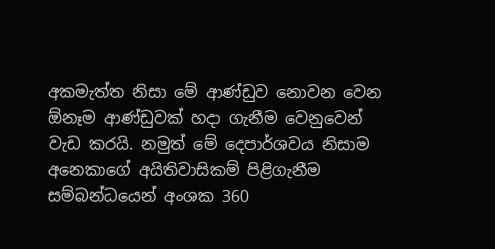අකමැත්ත නිසා මේ ආණ්ඩුව නොවන වෙන ඕනෑම ආණ්ඩුවක් හදා ගැනීම වෙනුවෙන් වැඩ කරයි. නමුත් මේ දෙපාර්ශවය නිසාම අනෙකාගේ අයිතිවාසිකම් පිළිගැනීම සම්බන්ධයෙන් අංශක 360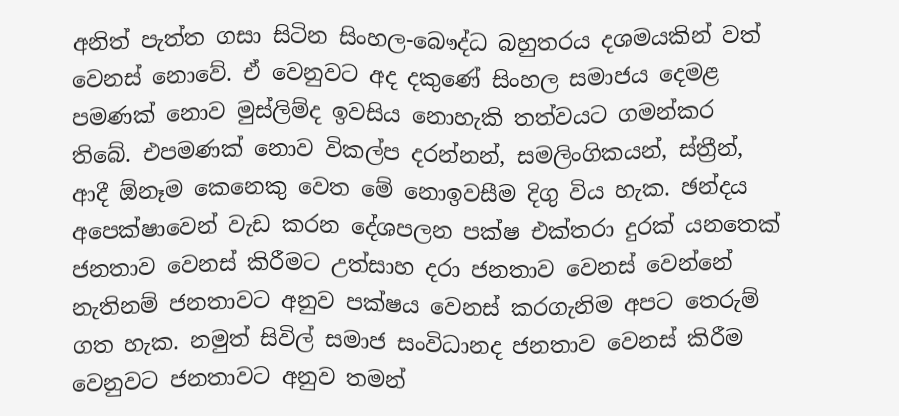අනිත් පැත්ත ගසා සිටින සිංහල-බෞද්ධ බහුතරය දශමයකින් වත් වෙනස් නොවේ. ඒ වෙනුවට අද දකුණේ සිංහල සමාජය දෙමළ පමණක් නොව මුස්ලිම්ද ඉවසිය නොහැකි තත්වයට ගමන්කර තිබේ. එපමණක් නොව විකල්ප දරන්නන්, සමලිංගිකයන්, ස්ත්‍රීන්, ආදී ඕනෑම කෙනෙකු වෙත මේ නොඉවසීම දිගු විය හැක. ඡන්දය අපෙක්ෂාවෙන් වැඩ කරන දේශපලන පක්ෂ එක්තරා දුරක් යනතෙක් ජනතාව වෙනස් කිරීමට උත්සාහ දරා ජනතාව වෙනස් වෙන්නේ නැතිනම් ජනතාවට අනුව පක්ෂය වෙනස් කරගැනිම අපට තෙරුම් ගත හැක. නමුත් සිවිල් සමාජ සංවිධානද ජනතාව වෙනස් කිරීම වෙනුවට ජනතාවට අනුව තමන්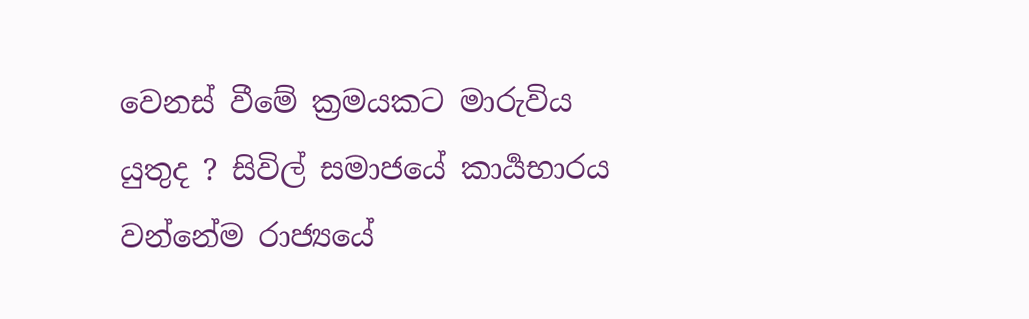වෙනස් වීමේ ක්‍රමයකට මාරුවිය යුතුද ? සිවිල් සමාජයේ කාර්‍යභාරය වන්නේම රාජ්‍යයේ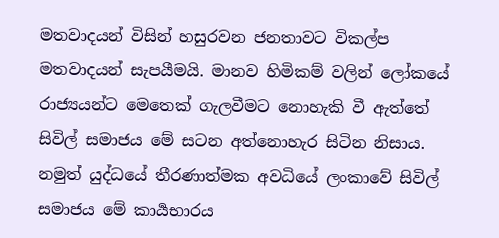මතවාදයන් විසින් හසුරවන ජනතාවට විකල්ප මතවාදයන් සැපයීමයි. මානව හිමිකම් වලින් ලෝකයේ රාජ්‍යයන්ට මෙතෙක් ගැලවීමට නොහැකි වී ඇත්තේ සිවිල් සමාජය මේ සටන අත්නොහැර සිටින නිසාය. නමුත් යුද්ධයේ තීරණාත්මක අවධියේ ලංකාවේ සිවිල් සමාජය මේ කාර්‍යභාරය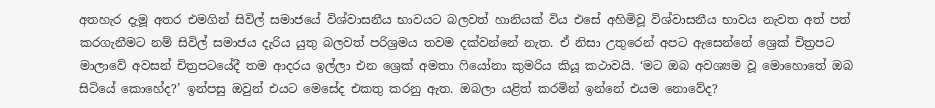අතහැර දැමූ අතර එමගින් සිවිල් සමාජයේ විශ්වාසනීය භාවයට බලවත් හානියක් විය එසේ අහිමිවූ විශ්වාසනීය භාවය නැවත අත් පත් කරගැනීමට නම් සිවිල් සමාජය දැරිය යුතු බලවත් පරිශ්‍රමය තවම දක්වන්නේ නැත. ඒ නිසා උතුරෙන් අපට ඇසෙන්නේ ශ්‍රෙක් චිත්‍රපට මාලාවේ අවසන් චිත්‍රපටයේදී තම ආදරය ඉල්ලා එන ශ්‍රෙක් අමතා ෆියෝනා කුමරිය කියූ කථාවයි. ‘මට ඔබ අවශ්‍යම වූ මොහොතේ ඔබ සිටියේ කොහේද?’ ඉන්පසු ඔවුන් එයට මෙසේද එකතු කරනු ඇත. ඔබලා යළිත් කරමින් ඉන්නේ එයම නොවේද?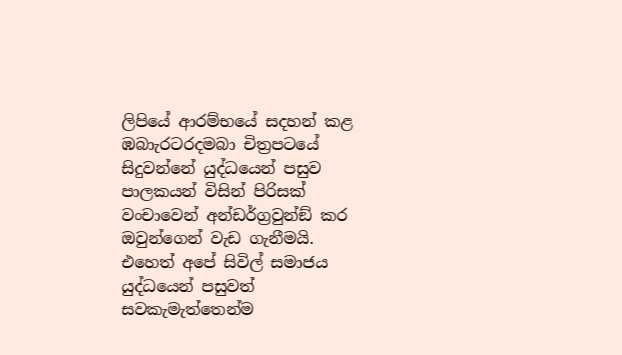ලිපියේ ආරම්භයේ සදහන් කළ ඹබාැරටරදමබා චිත්‍රපටයේ සිදුවන්නේ යුද්ධයෙන් පසුව පාලකයන් විසින් පිරිසක් වංචාවෙන් අන්ඩර්ග්‍රවුන්ඞ් කර ඔවුන්ගෙන් වැඩ ගැනීමයි. එහෙත් අපේ සිවිල් සමාජය යුද්ධයෙන් පසුවත් සවකැමැත්තෙන්ම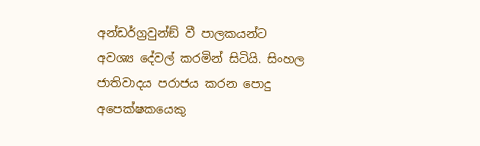අන්ඩර්ග්‍රවුන්ඞ් වී පාලකයන්ට අවශ්‍ය දේවල් කරමින් සිටියි. සිංහල ජාතිවාදය පරාජය කරන පොදු අපෙක්ෂකයෙකු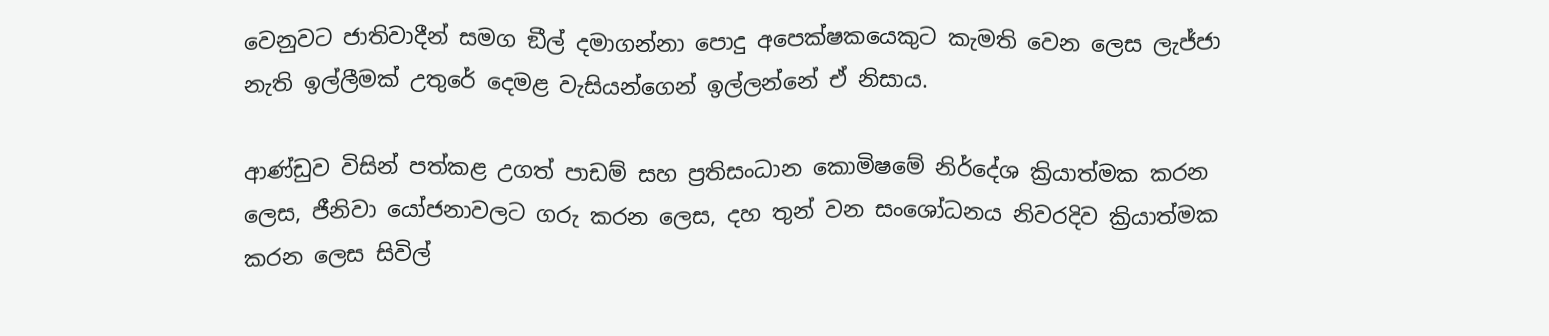වෙනුවට ජාතිවාදීන් සමග ඞීල් දමාගන්නා පොදු අපෙක්ෂකයෙකුට කැමති වෙන ලෙස ලැජ්ජා නැති ඉල්ලීමක් උතුරේ දෙමළ වැසියන්ගෙන් ඉල්ලන්නේ ඒ නිසාය.

ආණ්ඩුව විසින් පත්කළ උගත් පාඩම් සහ ප්‍රතිසංධාන කොමිෂමේ නිර්දේශ ක්‍රියාත්මක කරන ලෙස, ජීනිවා යෝජනාවලට ගරු කරන ලෙස, දහ තුන් වන සංශෝධනය නිවරදිව ක්‍රියාත්මක කරන ලෙස සිවිල්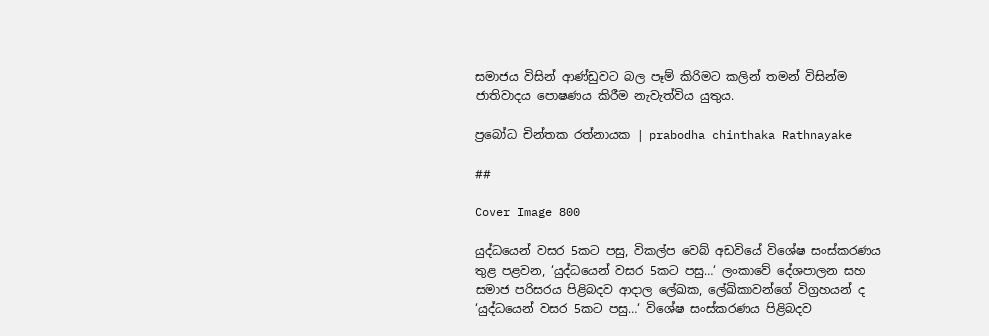සමාජය විසින් ආණ්ඩුවට බල පෑම් කිරිමට කලින් තමන් විසින්ම ජාතිවාදය පොෂණය කිරීම නැවැත්විය යුතුය.

ප්‍රබෝධ චින්තක රත්නායක | prabodha chinthaka Rathnayake

##

Cover Image 800

යුද්ධයෙන් වසර 5කට පසු, විකල්ප වෙබ් අඩවියේ විශේෂ සංස්කරණය තුළ පළවන, ‘යුද්ධයෙන් වසර 5කට පසු…‘ ලංකාවේ දේශපාලන සහ සමාජ පරිසරය පිළිබදව ආදාල ලේඛක, ලේඛිකාවන්ගේ විග්‍රහයන් ද ‘යුද්ධයෙන් වසර 5කට පසු…‘ විශේෂ සංස්කරණය පිළිබදව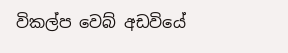විකල්ප වෙබ් අඩවියේ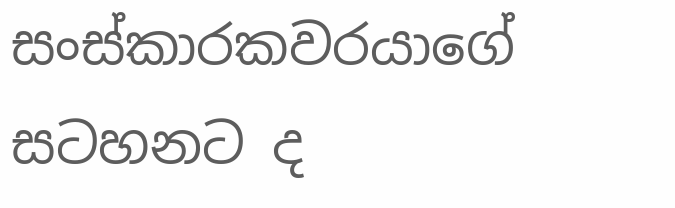සංස්කාරකවරයාගේ සටහනට ද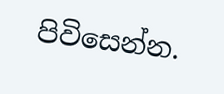පිවිසෙන්න.